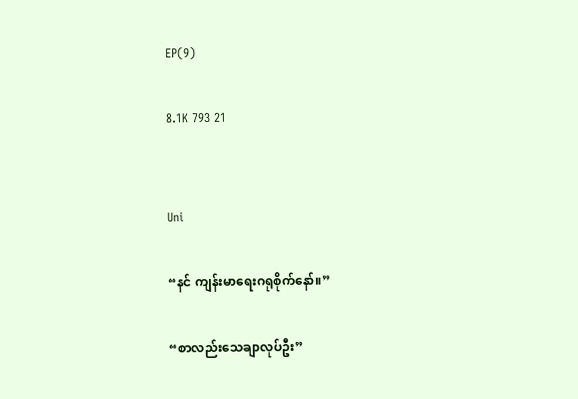EP(9)

8.1K 793 21


Uni

“နင် ကျန်းမာရေးဂရုစိုက်နော်။”

“စာလည်းသေချာလုပ်ဦး”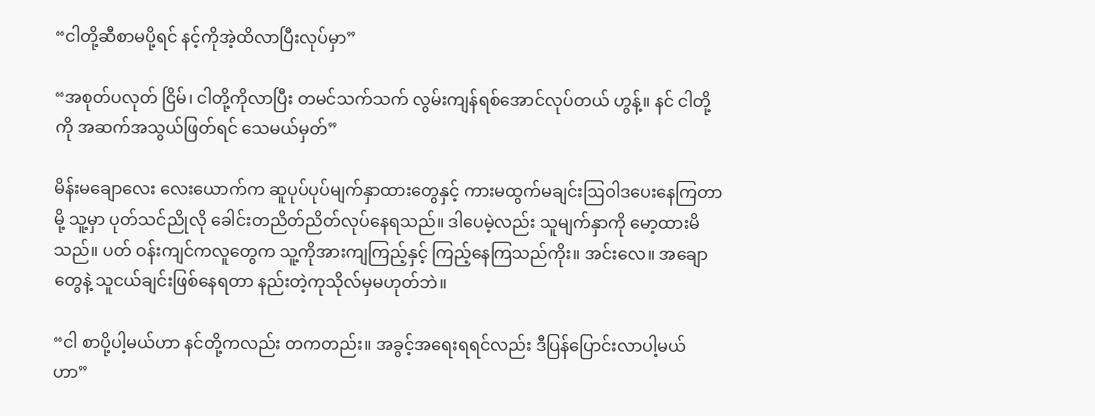“ငါတို့ဆီစာမပို့ရင် နင့်ကိုအဲ့ထိလာပြီးလုပ်မှာ”

“အစုတ်ပလုတ် ငြိမ်၊ ငါတို့ကိုလာပြီး တမင်သက်သက် လွမ်းကျန်ရစ်အောင်လုပ်တယ် ဟွန့်။ နင် ငါတို့ကို အဆက်အသွယ်ဖြတ်ရင် သေမယ်မှတ်”

မိန်းမချောလေး လေးယောက်က ဆူပုပ်ပုပ်မျက်နှာထားတွေနှင့် ကားမထွက်မချင်းဩဝါဒပေးနေကြတာမို့ သူ့မှာ ပုတ်သင်ညိုလို ခေါင်းတညိတ်ညိတ်လုပ်နေရသည်။ ဒါပေမဲ့လည်း သူမျက်နှာကို မော့ထားမိသည်။ ပတ် ဝန်းကျင်ကလူတွေက သူ့ကိုအားကျကြည့်နှင့် ကြည့်နေကြသည်ကိုး။ အင်းလေ။ အချောတွေနဲ့ သူငယ်ချင်းဖြစ်နေရတာ နည်းတဲ့ကုသိုလ်မှမဟုတ်ဘဲ။

“ငါ စာပို့ပါ့မယ်ဟာ နင်တို့ကလည်း တကတည်း။ အခွင့်အရေးရရင်လည်း ဒီပြန်ပြောင်းလာပါ့မယ် ဟာ”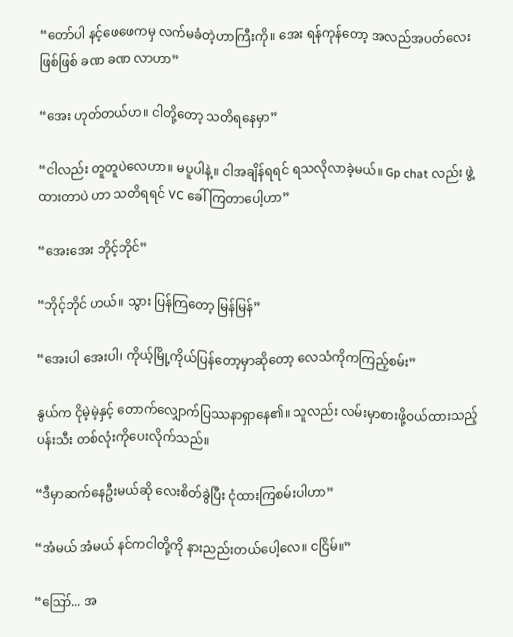“တော်ပါ နင့်ဖေဖေကမှ လက်မခံတဲ့ဟာကြီးကို။ အေး ရန်ကုန်တော့ အလည်အပတ်လေးဖြစ်ဖြစ် ခဏ ခဏ လာဟာ”

“အေး ဟုတ်တယ်ဟ။ ငါတို့တော့ သတိရနေမှာ”

“ငါလည်း တူတူပဲလေဟာ။ မပူပါနဲ့။ ငါအချိန်ရရင် ရသလိုလာခဲ့မယ်။ Gp chat လည်း ဖွဲ့ထားတာပဲ ဟာ သတိရရင် VC ခေါ်ကြတာပေါ့ဟာ”

“အေးအေး ဘိုင့်ဘိုင်”

“ဘိုင့်ဘိုင် ဟယ်။ သွား ပြန်ကြတော့ မြန်မြန်”

“အေးပါ အေးပါ၊ ကိုယ့်မြို့ကိုယ်ပြန်တော့မှာဆိုတော့ လေသံကိုကကြည့်စမ်း”

နွယ်က ငိုမဲ့မဲ့နှင့် တောက်လျှောက်ပြဿနာရှာနေ၏။ သူလည်း လမ်းမှာစားဖို့ဝယ်ထားသည့် ပန်းသီး တစ်လုံးကိုပေးလိုက်သည်။

“ဒီမှာဆက်နေဦးမယ်ဆို လေးစိတ်ခွဲပြီး ငုံထားကြစမ်းပါဟာ”

“အံမယ် အံမယ် နင်ကငါတို့ကို နားညည်းတယ်ပေါ့လေ။ ငငြိမ်။”

“ဪ... အ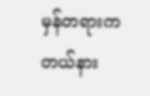မှန်တရားက တယ်နား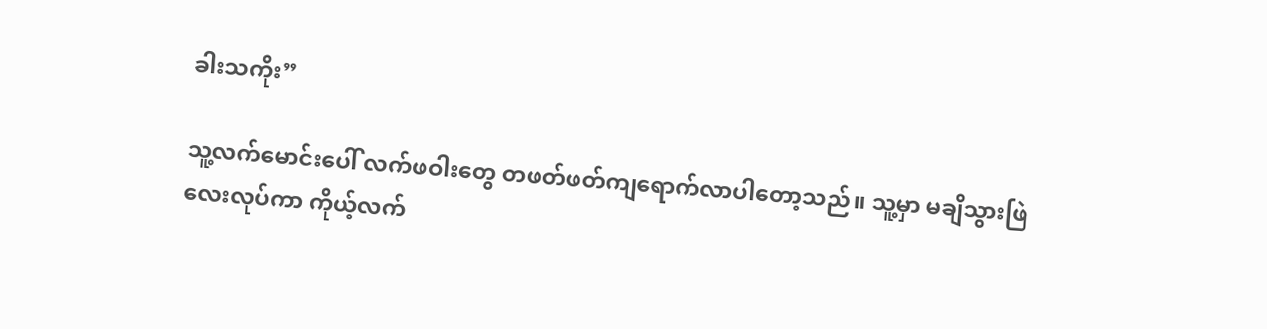ခါးသကိုး”

သူ့လက်မောင်းပေါ် လက်ဖဝါးတွေ တဖတ်ဖတ်ကျရောက်လာပါတော့သည်။ သူ့မှာ မချိသွားဖြဲလေးလုပ်ကာ ကိုယ့်လက်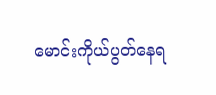မောင်းကိုယ်ပွတ်နေရ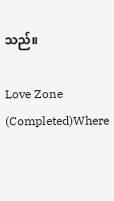သည်။

Love Zone (Completed)Where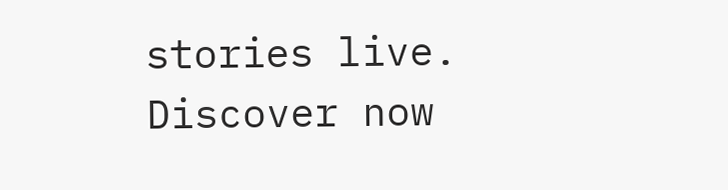stories live. Discover now